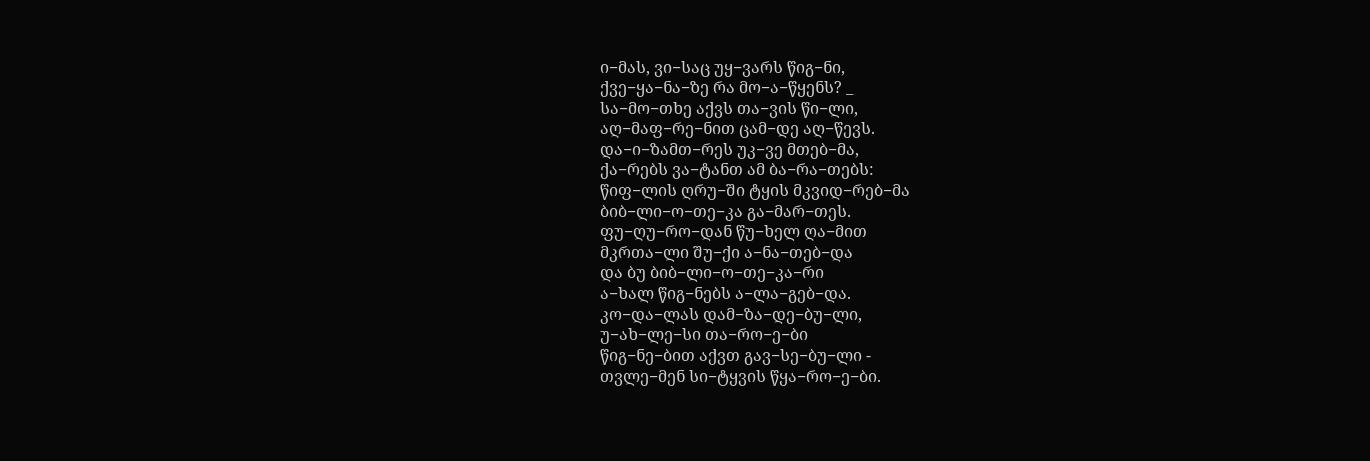ი−მას, ვი−საც უყ−ვარს წიგ−ნი,
ქვე−ყა−ნა−ზე რა მო−ა−წყენს? _
სა−მო−თხე აქვს თა−ვის წი−ლი,
აღ−მაფ−რე−ნით ცამ−დე აღ−წევს.
და−ი−ზამთ−რეს უკ−ვე მთებ−მა,
ქა−რებს ვა−ტანთ ამ ბა−რა−თებს:
წიფ−ლის ღრუ−ში ტყის მკვიდ−რებ−მა
ბიბ−ლი−ო−თე−კა გა−მარ−თეს.
ფუ−ღუ−რო−დან წუ−ხელ ღა−მით
მკრთა−ლი შუ−ქი ა−ნა−თებ−და
და ბუ ბიბ−ლი−ო−თე−კა−რი
ა−ხალ წიგ−ნებს ა−ლა−გებ−და.
კო−და−ლას დამ−ზა−დე−ბუ−ლი,
უ−ახ−ლე−სი თა−რო−ე−ბი
წიგ−ნე−ბით აქვთ გავ−სე−ბუ−ლი -
თვლე−მენ სი−ტყვის წყა−რო−ე−ბი.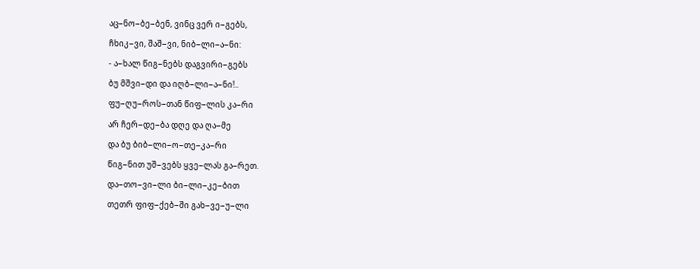აც−ნო−ბე−ბენ, ვინც ვერ ი−გებს,
ჩხიკ−ვი, შაშ−ვი, ნიბ−ლი−ა−ნი:
- ა−ხალ წიგ−ნებს დაგვირი−გებს
ბუ მშვი−დი და იღბ−ლი−ა−ნი!..
ფუ−ღუ−როს−თან წიფ−ლის კა−რი
არ ჩერ−დე−ბა დღე და ღა−მე
და ბუ ბიბ−ლი−ო−თე−კა−რი
წიგ−ნით უშ−ვებს ყვე−ლას გა−რეთ.
და−თო−ვი−ლი ბი−ლი−კე−ბით
თეთრ ფიფ−ქებ−ში გახ−ვე−უ−ლი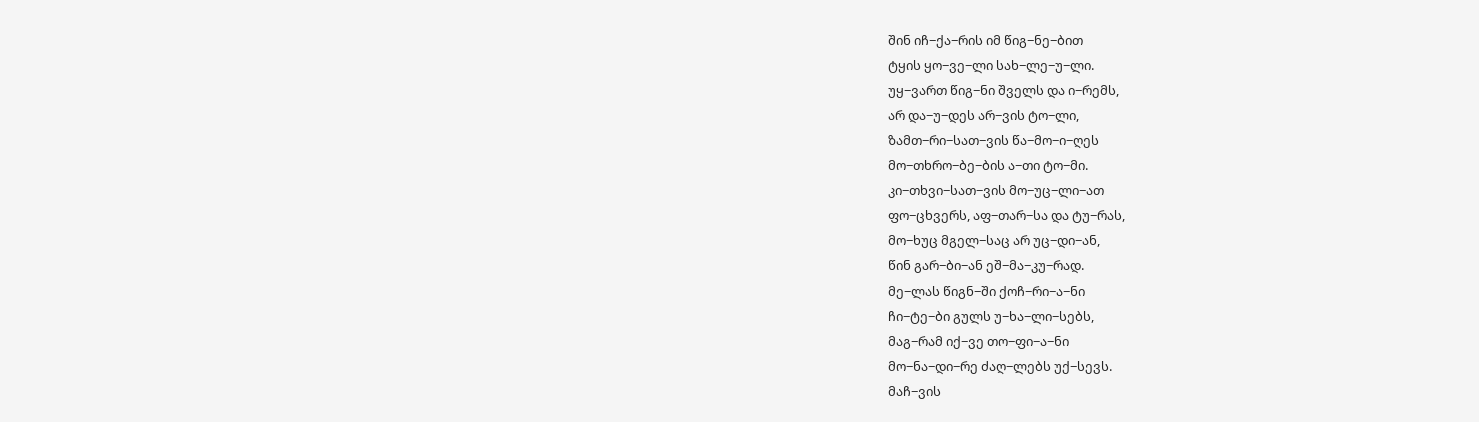შინ იჩ−ქა−რის იმ წიგ−ნე−ბით
ტყის ყო−ვე−ლი სახ−ლე−უ−ლი.
უყ−ვართ წიგ−ნი შველს და ი−რემს,
არ და−უ−დეს არ−ვის ტო−ლი,
ზამთ−რი−სათ−ვის წა−მო−ი−ღეს
მო−თხრო−ბე−ბის ა−თი ტო−მი.
კი−თხვი−სათ−ვის მო−უც−ლი−ათ
ფო−ცხვერს, აფ−თარ−სა და ტუ−რას,
მო−ხუც მგელ−საც არ უც−დი−ან,
წინ გარ−ბი−ან ეშ−მა−კუ−რად.
მე−ლას წიგნ−ში ქოჩ−რი−ა−ნი
ჩი−ტე−ბი გულს უ−ხა−ლი−სებს,
მაგ−რამ იქ−ვე თო−ფი−ა−ნი
მო−ნა−დი−რე ძაღ−ლებს უქ−სევს.
მაჩ−ვის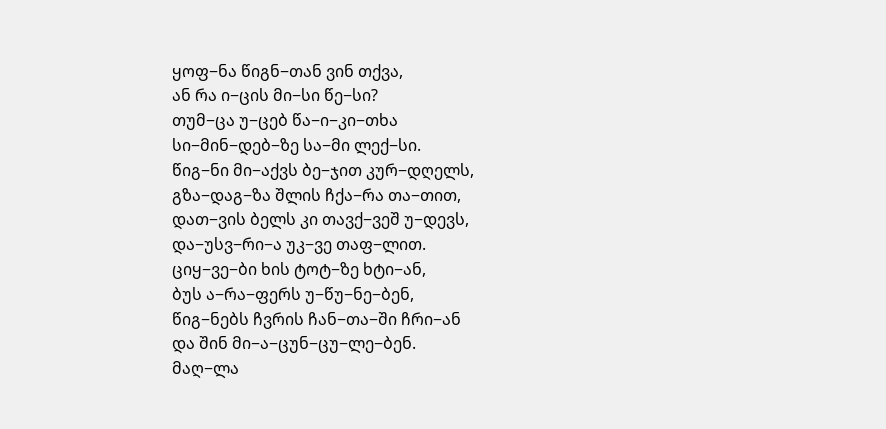ყოფ−ნა წიგნ−თან ვინ თქვა,
ან რა ი−ცის მი−სი წე−სი?
თუმ−ცა უ−ცებ წა−ი−კი−თხა
სი−მინ−დებ−ზე სა−მი ლექ−სი.
წიგ−ნი მი−აქვს ბე−ჯით კურ−დღელს,
გზა−დაგ−ზა შლის ჩქა−რა თა−თით,
დათ−ვის ბელს კი თავქ−ვეშ უ−დევს,
და−უსვ−რი−ა უკ−ვე თაფ−ლით.
ციყ−ვე−ბი ხის ტოტ−ზე ხტი−ან,
ბუს ა−რა−ფერს უ−წუ−ნე−ბენ,
წიგ−ნებს ჩვრის ჩან−თა−ში ჩრი−ან
და შინ მი−ა−ცუნ−ცუ−ლე−ბენ.
მაღ−ლა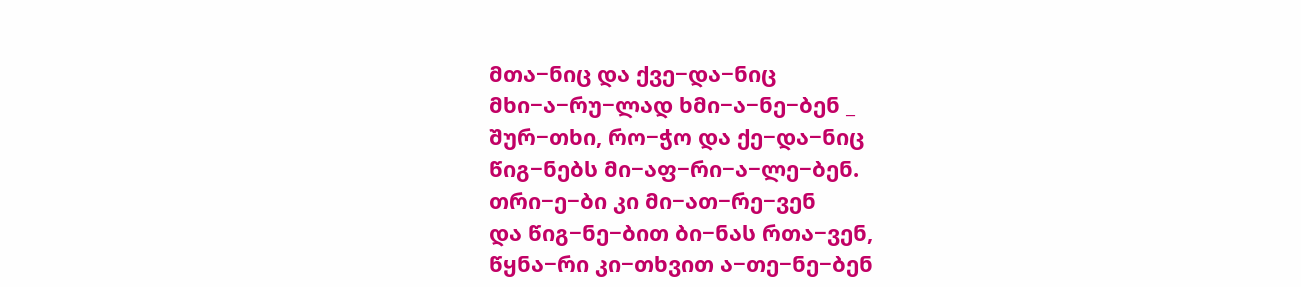მთა−ნიც და ქვე−და−ნიც
მხი−ა−რუ−ლად ხმი−ა−ნე−ბენ _
შურ−თხი, რო−ჭო და ქე−და−ნიც
წიგ−ნებს მი−აფ−რი−ა−ლე−ბენ.
თრი−ე−ბი კი მი−ათ−რე−ვენ
და წიგ−ნე−ბით ბი−ნას რთა−ვენ,
წყნა−რი კი−თხვით ა−თე−ნე−ბენ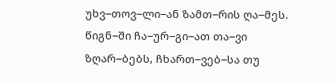უხვ−თოვ−ლი−ან ზამთ−რის ღა−მეს.
წიგნ−ში ჩა−ურ−გი−ათ თა−ვი
ზღარ−ბებს, ჩხართ−ვებ−სა თუ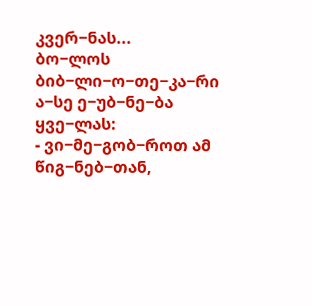კვერ−ნას...
ბო−ლოს ბიბ−ლი−ო−თე−კა−რი
ა−სე ე−უბ−ნე−ბა ყვე−ლას:
- ვი−მე−გობ−როთ ამ წიგ−ნებ−თან,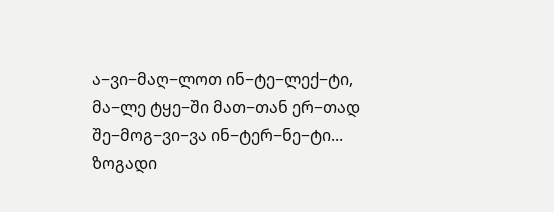ა−ვი−მაღ−ლოთ ინ−ტე−ლექ−ტი,
მა−ლე ტყე−ში მათ−თან ერ−თად
შე−მოგ−ვი−ვა ინ−ტერ−ნე−ტი...
ზოგადი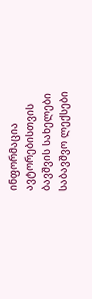ინფორმაცია
ავტორებისთვის
ბავშვის სახელები
საბავშვო ლექსები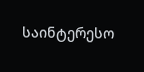საინტერესო